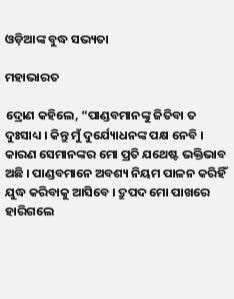ଓଡ଼ିଆଙ୍କ ବୁଦ୍ଧ ସଭ୍ୟତା

ମହାଭାରତ

ଦ୍ରୋଣ କହିଲେ, “ପାଣ୍ଡବମାନଙ୍କୁ ଜିତିବା ତ ଦୁଃସାଧ୍ୟ । କିନ୍ତୁ ମୁଁ ଦୁର୍ଯ୍ୟୋଧନଙ୍କ ପକ୍ଷ ନେବି । କାରଣ ସେମାନଙ୍କର ମୋ ପ୍ରତି ଯଥେଷ୍ଟ ଭକ୍ତିଭାବ ଅଛି । ପାଣ୍ଡବମାନେ ଅବଶ୍ୟ ନିୟମ ପାଳନ କରିହିଁ ଯୁଦ୍ଧ କରିବାକୁ ଆସିବେ । ଦ୍ରୁପଦ ମୋ ପାଖରେ ହାରିଗଲେ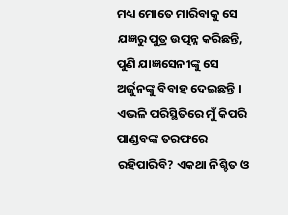ମଧ୍ୟ ମୋତେ ମାରିବାକୁ ସେ ଯଜ୍ଞରୁ ପୁତ୍ର ଉତ୍ପନ୍ନ କରିଛନ୍ତି, ପୁଣି ଯାଜ୍ଞସେନୀଙ୍କୁ ସେ ଅର୍ଜୁନଙ୍କୁ ବିବାହ ଦେଇଛନ୍ତି । ଏଭଳି ପରିସ୍ଥିତିରେ ମୁଁ କିପରି ପାଣ୍ଡବଙ୍କ ତରଫରେ ରହିପାରିବି? ଏକଥା ନିଶ୍ଚିତ ଓ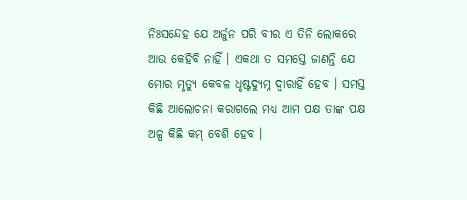ନିଃସନ୍ଦେହ ଯେ ଅର୍ଜୁନ ପରି ବୀର ଏ ତିନି ଲୋକରେ ଆଉ କେହିବି ନାହିଁ । ଏକଥା ତ ସମସ୍ତେ ଜାଣନ୍ତି ଯେ ମୋର ମୃତ୍ୟୁ କେବଳ ଧୃଷ୍ଟଦ୍ୟୁମ୍ନ ଦ୍ୱାରାହିଁ ହେବ । ସମସ୍ତ କିଛି ଆଲୋଚନା କରାଗଲେ ମଧ୍ୟ ଆମ ପକ୍ଷ ତାଙ୍କ ପକ୍ଷ ଅଳ୍ପ କିଛି କମ୍ ବେଶି ହେବ ।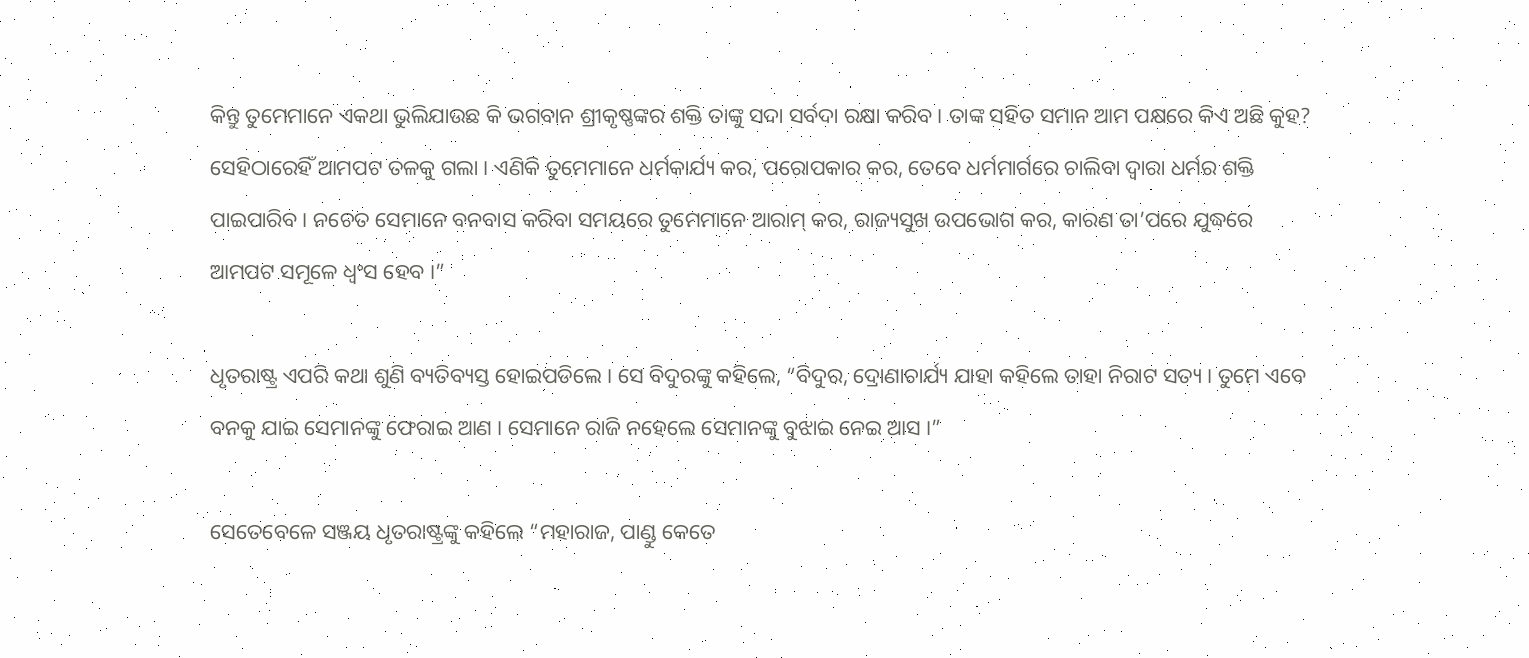କିନ୍ତୁ ତୁମେମାନେ ଏକଥା ଭୁଲିଯାଉଛ କି ଭଗବାନ ଶ୍ରୀକୃଷ୍ଣଙ୍କର ଶକ୍ତି ତାଙ୍କୁ ସଦା ସର୍ବଦା ରକ୍ଷା କରିବ । ତାଙ୍କ ସହିତ ସମାନ ଆମ ପକ୍ଷରେ କିଏ ଅଛି କୁହ? ସେହିଠାରେହିଁ ଆମପଟ ତଳକୁ ଗଲା । ଏଣିକି ତୁମେମାନେ ଧର୍ମକାର୍ଯ୍ୟ କର, ପରୋପକାର କର, ତେବେ ଧର୍ମମାର୍ଗରେ ଚାଲିବା ଦ୍ୱାରା ଧର୍ମର ଶକ୍ତି ପାଇପାରିବ । ନଚେତ ସେମାନେ ବନବାସ କରିବା ସମୟରେ ତୁମେମାନେ ଆରାମ୍ କର, ରାଜ୍ୟସୁଖ ଉପଭୋଗ କର, କାରଣ ତା’ପରେ ଯୁଦ୍ଧରେ ଆମପଟ ସମୂଳେ ଧ୍ୱଂସ ହେବ ।”

ଧୃତରାଷ୍ଟ୍ର ଏପରି କଥା ଶୁଣି ବ୍ୟତିବ୍ୟସ୍ତ ହୋଇପଡିଲେ । ସେ ବିଦୁରଙ୍କୁ କହିଲେ, “ବିଦୁର, ଦ୍ରୋଣାଚାର୍ଯ୍ୟ ଯାହା କହିଲେ ତାହା ନିରାଟ ସତ୍ୟ । ତୁମେ ଏବେ ବନକୁ ଯାଇ ସେମାନଙ୍କୁ ଫେରାଇ ଆଣ । ସେମାନେ ରାଜି ନହେଲେ ସେମାନଙ୍କୁ ବୁଝାଇ ନେଇ ଆସ ।”

ସେତେବେଳେ ସଞ୍ଜୟ ଧୃତରାଷ୍ଟ୍ରଙ୍କୁ କହିଲେ “ମହାରାଜ, ପାଣ୍ଡୁ କେତେ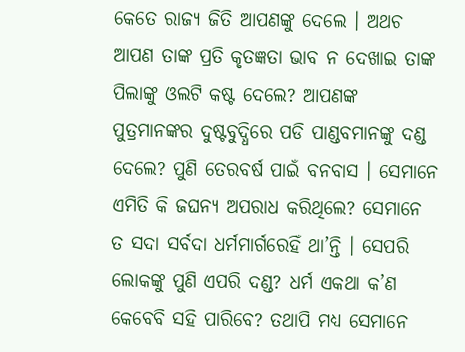କେତେ ରାଜ୍ୟ ଜିତି ଆପଣଙ୍କୁ ଦେଲେ । ଅଥଚ ଆପଣ ତାଙ୍କ ପ୍ରତି କୃତଜ୍ଞତା ଭାବ ନ ଦେଖାଇ ତାଙ୍କ ପିଲାଙ୍କୁ ଓଲଟି କଷ୍ଟ ଦେଲେ? ଆପଣଙ୍କ ପୁତ୍ରମାନଙ୍କର ଦୁଷ୍ଟବୁଦ୍ଧିରେ ପଡି ପାଣ୍ଡବମାନଙ୍କୁ ଦଣ୍ଡ ଦେଲେ? ପୁଣି ତେରବର୍ଷ ପାଇଁ ବନବାସ । ସେମାନେ ଏମିତି କି ଜଘନ୍ୟ ଅପରାଧ କରିଥିଲେ? ସେମାନେ ତ ସଦା ସର୍ବଦା ଧର୍ମମାର୍ଗରେହିଁ ଥା’ନ୍ତି । ସେପରି ଲୋକଙ୍କୁ ପୁଣି ଏପରି ଦଣ୍ଡ? ଧର୍ମ ଏକଥା କ’ଣ କେବେବି ସହି ପାରିବେ? ତଥାପି ମଧ୍ୟ ସେମାନେ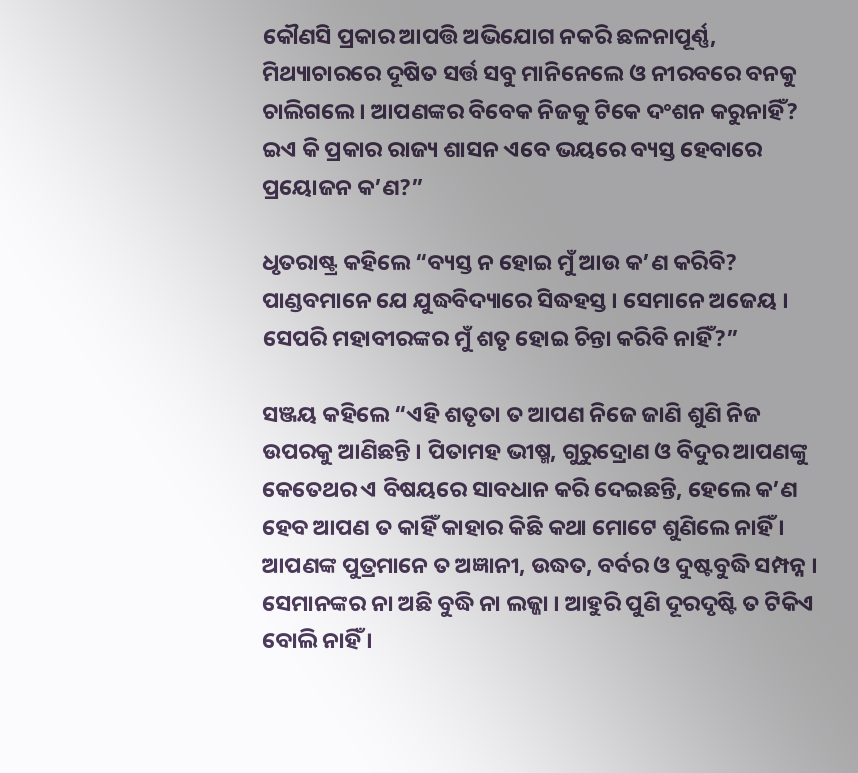କୌଣସି ପ୍ରକାର ଆପତ୍ତି ଅଭିଯୋଗ ନକରି ଛଳନାପୂର୍ଣ୍ଣ, ମିଥ୍ୟାଚାରରେ ଦୂଷିତ ସର୍ତ୍ତ ସବୁ ମାନିନେଲେ ଓ ନୀରବରେ ବନକୁ ଚାଲିଗଲେ । ଆପଣଙ୍କର ବିବେକ ନିଜକୁ ଟିକେ ଦଂଶନ କରୁନାହିଁ? ଇଏ କି ପ୍ରକାର ରାଜ୍ୟ ଶାସନ ଏବେ ଭୟରେ ବ୍ୟସ୍ତ ହେବାରେ ପ୍ରୟୋଜନ କ’ଣ?”

ଧୃତରାଷ୍ଟ୍ର କହିଲେ “ବ୍ୟସ୍ତ ନ ହୋଇ ମୁଁ ଆଉ କ’ଣ କରିବି? ପାଣ୍ଡବମାନେ ଯେ ଯୁଦ୍ଧବିଦ୍ୟାରେ ସିଦ୍ଧହସ୍ତ । ସେମାନେ ଅଜେୟ । ସେପରି ମହାବୀରଙ୍କର ମୁଁ ଶତୃ ହୋଇ ଚିନ୍ତା କରିବି ନାହିଁ?”

ସଞ୍ଜୟ କହିଲେ “ଏହି ଶତୃତା ତ ଆପଣ ନିଜେ ଜାଣି ଶୁଣି ନିଜ ଉପରକୁ ଆଣିଛନ୍ତି । ପିତାମହ ଭୀଷ୍ମ, ଗୁରୁଦ୍ରୋଣ ଓ ବିଦୁର ଆପଣଙ୍କୁ କେତେଥର ଏ ବିଷୟରେ ସାବଧାନ କରି ଦେଇଛନ୍ତି, ହେଲେ କ’ଣ ହେବ ଆପଣ ତ କାହିଁ କାହାର କିଛି କଥା ମୋଟେ ଶୁଣିଲେ ନାହିଁ । ଆପଣଙ୍କ ପୁତ୍ରମାନେ ତ ଅଜ୍ଞାନୀ, ଉଦ୍ଧତ, ବର୍ବର ଓ ଦୁଷ୍ଟବୁଦ୍ଧି ସମ୍ପନ୍ନ । ସେମାନଙ୍କର ନା ଅଛି ବୁଦ୍ଧି ନା ଲଜ୍ଜା । ଆହୁରି ପୁଣି ଦୂରଦୃଷ୍ଟି ତ ଟିକିଏ ବୋଲି ନାହିଁ ।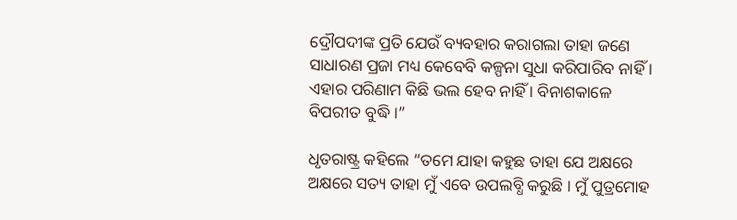ଦ୍ରୌପଦୀଙ୍କ ପ୍ରତି ଯେଉଁ ବ୍ୟବହାର କରାଗଲା ତାହା ଜଣେ ସାଧାରଣ ପ୍ରଜା ମଧ୍ୟ କେବେବି କଳ୍ପନା ସୁଧା କରିପାରିବ ନାହିଁ । ଏହାର ପରିଣାମ କିଛି ଭଲ ହେବ ନାହିଁ । ବିନାଶକାଳେ ବିପରୀତ ବୁଦ୍ଧି ।”

ଧୃତରାଷ୍ଟ୍ର କହିଲେ “ତମେ ଯାହା କହୁଛ ତାହା ଯେ ଅକ୍ଷରେ ଅକ୍ଷରେ ସତ୍ୟ ତାହା ମୁଁ ଏବେ ଉପଲବ୍ଧି କରୁଛି । ମୁଁ ପୁତ୍ରମୋହ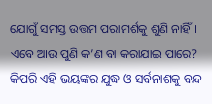ଯୋଗୁଁ ସମସ୍ତ ଉତ୍ତମ ପରାମର୍ଶକୁ ଶୁଣି ନାହିଁ । ଏବେ ଆଉ ପୁଣି କ’ଣ ବା କରାଯାଇ ପାରେ? କିପରି ଏହି ଭୟଙ୍କର ଯୁଦ୍ଧ ଓ ସର୍ବନାଶକୁ ବନ୍ଦ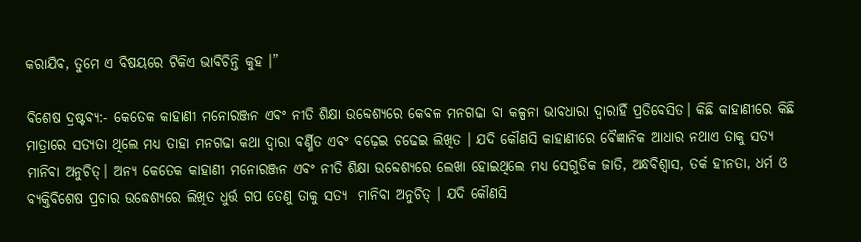କରାଯିବ, ତୁମେ ଏ ବିଷୟରେ ଟିକିଏ ଭାବିଚିନ୍ତି କୁହ ।”

ବିଶେଷ ଦ୍ରଷ୍ଟବ୍ୟ:- କେତେକ କାହାଣୀ ମନୋରଞ୍ଜନ ଏବଂ ନୀତି ଶିକ୍ଷା ଉବ୍ଦେଶ୍ୟରେ କେବଳ ମନଗଢା ବା କଳ୍ପନା ଭାବଧାରା ଦ୍ୱାରାହିଁ ପ୍ରତିବେସିତ। କିଛି କାହାଣୀରେ କିଛି ମାତ୍ରାରେ ସତ୍ୟତା ଥିଲେ ମଧ୍ୟ ତାହା ମନଗଢା କଥା ଦ୍ୱାରା ବର୍ଣ୍ଣିତ ଏବଂ ବଢ଼େଇ ଚଢେଇ ଲିଖିତ । ଯଦି କୌଣସି କାହାଣୀରେ ବୈଜ୍ଞାନିକ ଆଧାର ନଥାଏ ତାକୁ ସତ୍ୟ ମାନିବା ଅନୁଚିତ୍। ଅନ୍ୟ କେତେକ କାହାଣୀ ମନୋରଞ୍ଜନ ଏବଂ ନୀତି ଶିକ୍ଷା ଉବ୍ଦେଶ୍ୟରେ ଲେଖା ହୋଇଥିଲେ ମଧ୍ୟ ସେଗୁଡିକ ଜାତି, ଅନ୍ଧବିଶ୍ୱାସ, ତର୍କ ହୀନତା, ଧର୍ମ ଓ ବ୍ୟକ୍ତିବିଶେଷ ପ୍ରଚାର ଉଦ୍ଧେଶ୍ୟରେ ଲିଖିତ ଧୁର୍ତ୍ତ ଗପ ତେଣୁ ତାକୁ ସତ୍ୟ  ମାନିବା ଅନୁଚିତ୍ । ଯଦି କୌଣସି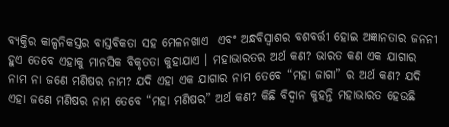ବ୍ୟକ୍ତିର କାଳ୍ପନିକସ୍ତର ବାସ୍ତବିକତା ସହ ମେଳନଖାଏ  ଏବଂ ଅନ୍ଧବିସ୍ଵାଶର ବଶବର୍ତ୍ତୀ ହୋଇ ଅଜ୍ଞାନତାର ଜନନୀ ହୁଏ ତେବେ ଏହାକୁ ମାନସିକ ବିକୃତତା କୁହାଯାଏ । ମହାଭାରତର ଅର୍ଥ କଣ? ଭାରତ କଣ ଏକ ଯାଗାର ନାମ ନା ଜଣେ ମଣିଷର ନାମ? ଯଦି ଏହା ଏକ ଯାଗାର ନାମ ତେବେ “ମହା ଜାଗା” ର ଅର୍ଥ କଣ? ଯଦି ଏହା ଜଣେ ମଣିଷର ନାମ ତେବେ “ମହା ମଣିଷର” ଅର୍ଥ କଣ? କିଛି ବିଦ୍ୱାନ କୁହନ୍ତି ମହାଭାରତ ହେଉଛି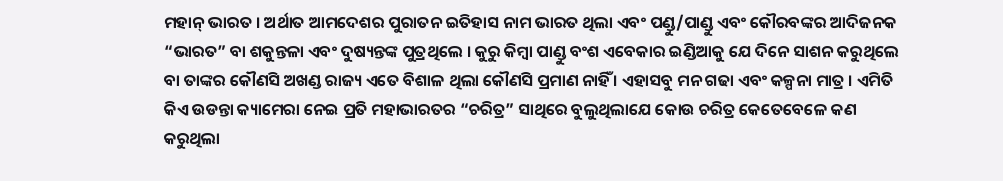ମହାନ୍ ଭାରତ । ଅର୍ଥାତ ଆମଦେଶର ପୁରାତନ ଇତିହାସ ନାମ ଭାରତ ଥିଲା ଏବଂ ପଣ୍ଡୁ/ପାଣ୍ଡୁ ଏବଂ କୌରବଙ୍କର ଆଦିଜନକ “ଭାରତ” ବା ଶକୁନ୍ତଳା ଏବଂ ଦୁଷ୍ୟନ୍ତଙ୍କ ପୁତ୍ରଥିଲେ । କୁରୁ କିମ୍ବା ପାଣ୍ଡୁ ବଂଶ ଏବେକାର ଇଣ୍ଡିଆକୁ ଯେ ଦିନେ ସାଶନ କରୁଥିଲେ ବା ତାଙ୍କର କୌଣସି ଅଖଣ୍ଡ ରାଜ୍ୟ ଏତେ ବିଶାଳ ଥିଲା କୌଣସି ପ୍ରମାଣ ନାହିଁ । ଏହାସବୁ ମନ ଗଢା ଏବଂ କଳ୍ପନା ମାତ୍ର । ଏମିତି କିଏ ଉଡନ୍ତା କ୍ୟାମେରା ନେଇ ପ୍ରତି ମହାଭାରତର “ଚରିତ୍ର” ସାଥିରେ ବୁଲୁଥିଲାଯେ କୋଉ ଚରିତ୍ର କେତେବେଳେ କଣ କରୁଥିଲା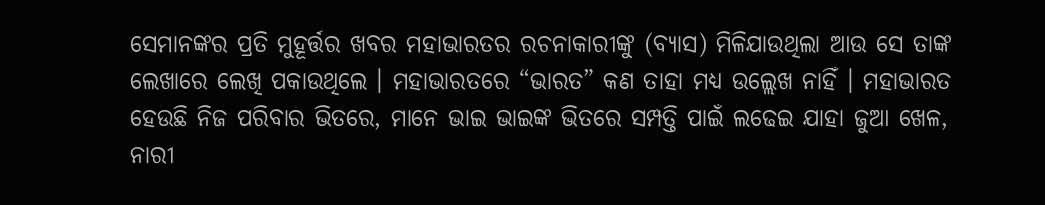ସେମାନଙ୍କର ପ୍ରତି ମୁହୂର୍ତ୍ତର ଖବର ମହାଭାରତର ରଚନାକାରୀଙ୍କୁ (ବ୍ୟାସ) ମିଳିଯାଉଥିଲା ଆଉ ସେ ତାଙ୍କ ଲେଖାରେ ଲେଖି ପକାଉଥିଲେ । ମହାଭାରତରେ “ଭାରତ” କଣ ତାହା ମଧ୍ୟ ଉଲ୍ଲେଖ ନାହିଁ । ମହାଭାରତ ହେଉଛି ନିଜ ପରିବାର ଭିତରେ, ମାନେ ଭାଇ ଭାଇଙ୍କ ଭିତରେ ସମ୍ପତ୍ତି ପାଇଁ ଲଢେଇ ଯାହା ଜୁଆ ଖେଳ, ନାରୀ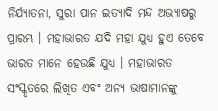ନିର୍ଯ୍ୟାତନା, ସୁରା ପାନ ଇତ୍ୟାଦି ମନ୍ଦ ଅଭ୍ୟାଷରୁ ପ୍ରାରମ୍ଭ । ମହାଭାରତ ଯଦି ମହା ଯୁଧ୍ୟ ହୁଏ ତେବେ ଭାରତ ମାନେ ହେଉଛି ଯୁଧ୍ୟ । ମହାଭାରତ ସଂସ୍କୃତରେ ଲିଖିତ ଏବଂ ଅନ୍ୟ ଭାଷାମାନଙ୍କୁ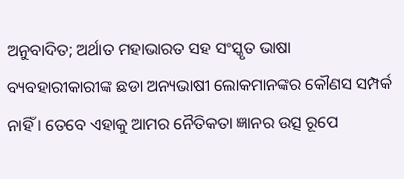ଅନୁବାଦିତ; ଅର୍ଥାତ ମହାଭାରତ ସହ ସଂସ୍କୃତ ଭାଷା ବ୍ୟବହାରୀକାରୀଙ୍କ ଛଡା ଅନ୍ୟଭାଷୀ ଲୋକମାନଙ୍କର କୌଣସ ସମ୍ପର୍କ ନାହିଁ । ତେବେ ଏହାକୁ ଆମର ନୈତିକତା ଜ୍ଞାନର ଉତ୍ସ ରୂପେ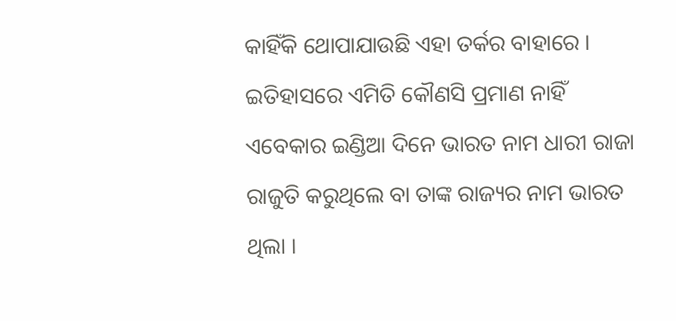କାହିଁକି ଥୋପାଯାଉଛି ଏହା ତର୍କର ବାହାରେ । ଇତିହାସରେ ଏମିତି କୌଣସି ପ୍ରମାଣ ନାହିଁ ଏବେକାର ଇଣ୍ଡିଆ ଦିନେ ଭାରତ ନାମ ଧାରୀ ରାଜା ରାଜୁତି କରୁଥିଲେ ବା ତାଙ୍କ ରାଜ୍ୟର ନାମ ଭାରତ ଥିଲା ।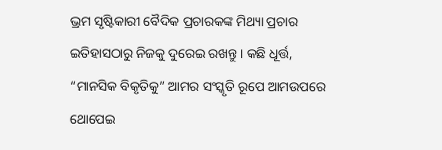ଭ୍ରମ ସୃଷ୍ଟିକାରୀ ବୈଦିକ ପ୍ରଚାରକଙ୍କ ମିଥ୍ୟା ପ୍ରଚାର ଇତିହାସଠାରୁ ନିଜକୁ ଦୁରେଇ ରଖନ୍ତୁ । କଛି ଧୂର୍ତ୍ତ, “ମାନସିକ ବିକୃତିକୁ” ଆମର ସଂସ୍କୃତି ରୂପେ ଆମଉପରେ ଥୋପେଇ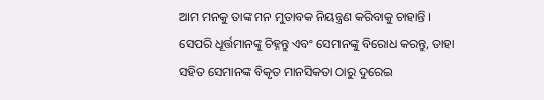ଆମ ମନକୁ ତାଙ୍କ ମନ ମୁତାବକ ନିୟନ୍ତ୍ରଣ କରିବାକୁ ଚାହାନ୍ତି । ସେପରି ଧୂର୍ତ୍ତମାନଙ୍କୁ ଚିହ୍ନନ୍ତୁ ଏବଂ ସେମାନଙ୍କୁ ବିରୋଧ କରନ୍ତୁ, ତାହା ସହିତ ସେମାନଙ୍କ ବିକୃତ ମାନସିକତା ଠାରୁ ଦୁରେଇ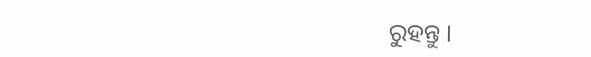ରୁହନ୍ତୁ ।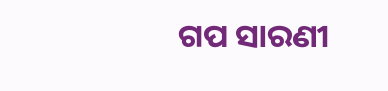ଗପ ସାରଣୀ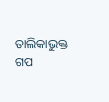ତାଲିକାଭୁକ୍ତ ଗପ